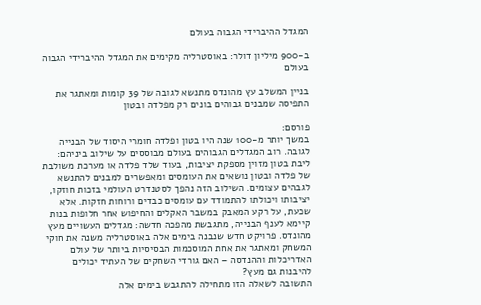המגדל ההיברידי הגבוה בעולם

ב-900 מיליון דולר: באוסטרליה מקימים את המגדל ההיברידי הגבוה בעולם

בניין המשלב עץ מהונדס מתנשא לגובה של 39 קומות ומאתגר את התפיסה שמבנים גבוהים בונים רק מפלדה ובטון

פורסם:
במשך יותר מ-100 שנה היו בטון ופלדה חומרי היסוד של הבנייה לגובה. רוב המגדלים הגבוהים בעולם מבוססים על שילוב ביניהם: ליבת בטון מזוין מספקת יציבות, בעוד שלד פלדה או מערכת משולבת של פלדה ובטון נושאים את העומסים ומאפשרים למבנים להתנשא לגבהים עצומים. השילוב הזה נהפך לסטנדרט העולמי בזכות חוזקו, יציבותו ויכולתו להתמודד עם עומסים כבדים ורוחות חזקות. אלא שכעת, על רקע המאבק במשבר האקלים והחיפוש אחר חלופות בנות קיימא לענף הבנייה, מתגבשת מהפכה חדשה: מגדלים העשויים מעץ מהונדס. פרויקט חדש שנבנה בימים אלה באוסטרליה משנה את חוקי המשחק ומאתגר את אחת המוסכמות הבסיסיות ביותר של עולם האדריכלות וההנדסה – האם גורדי השחקים של העתיד יכולים להיבנות גם מעץ?
התשובה לשאלה הזו מתחילה להתגבש בימים אלה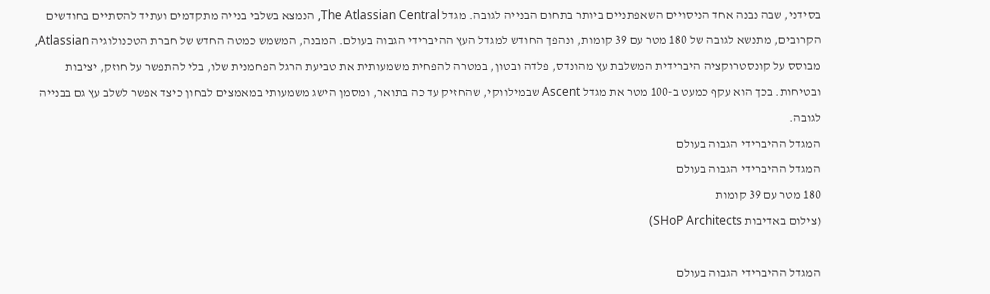בסידני, שבה נבנה אחד הניסויים השאפתניים ביותר בתחום הבנייה לגובה. מגדל The Atlassian Central, הנמצא בשלבי בנייה מתקדמים ועתיד להסתיים בחודשים הקרובים, מתנשא לגובה של 180 מטר עם 39 קומות, ונהפך החודש למגדל העץ ההיברידי הגבוה בעולם. המבנה, המשמש כמטה החדש של חברת הטכנולוגיה Atlassian, מבוסס על קונסטרוקציה היברידית המשלבת עץ מהונדס, פלדה ובטון, במטרה להפחית משמעותית את טביעת הרגל הפחמנית שלו, בלי להתפשר על חוזק, יציבות ובטיחות. בכך הוא עקף כמעט ב-100 מטר את מגדל Ascent שבמילווקי, שהחזיק עד כה בתואר, ומסמן הישג משמעותי במאמצים לבחון כיצד אפשר לשלב עץ גם בבנייה לגובה.
המגדל ההיברידי הגבוה בעולם
המגדל ההיברידי הגבוה בעולם
180 מטר עם 39 קומות
(צילום באדיבות SHoP Architects)

המגדל ההיברידי הגבוה בעולם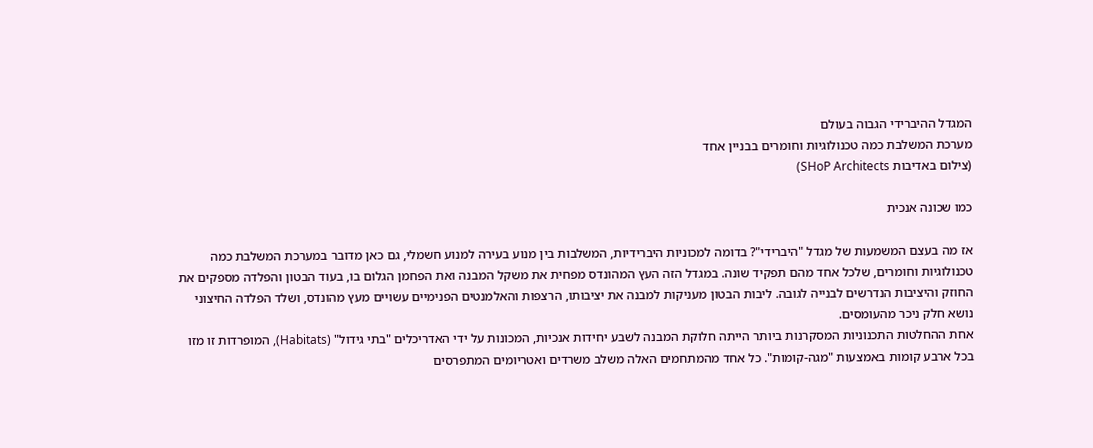המגדל ההיברידי הגבוה בעולם
מערכת המשלבת כמה טכנולוגיות וחומרים בבניין אחד
(צילום באדיבות SHoP Architects)

כמו שכונה אנכית

אז מה בעצם המשמעות של מגדל "היברידי"? בדומה למכוניות היברידיות, המשלבות בין מנוע בעירה למנוע חשמלי, גם כאן מדובר במערכת המשלבת כמה טכנולוגיות וחומרים, שלכל אחד מהם תפקיד שונה. במגדל הזה העץ המהונדס מפחית את משקל המבנה ואת הפחמן הגלום בו, בעוד הבטון והפלדה מספקים את החוזק והיציבות הנדרשים לבנייה לגובה. ליבות הבטון מעניקות למבנה את יציבותו, הרצפות והאלמנטים הפנימיים עשויים מעץ מהונדס, ושלד הפלדה החיצוני נושא חלק ניכר מהעומסים.
אחת ההחלטות התכנוניות המסקרנות ביותר הייתה חלוקת המבנה לשבע יחידות אנכיות, המכונות על ידי האדריכלים "בתי גידול" (Habitats), המופרדות זו מזו בכל ארבע קומות באמצעות "מגה-קומות". כל אחד מהמתחמים האלה משלב משרדים ואטריומים המתפרסים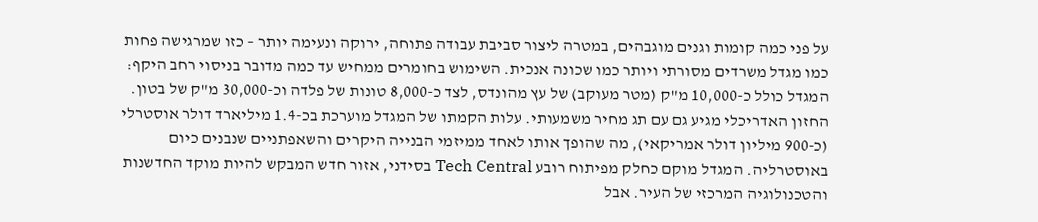על פני כמה קומות וגנים מוגבהים, במטרה ליצור סביבת עבודה פתוחה, ירוקה ונעימה יותר – כזו שמרגישה פחות כמו מגדל משרדים מסורתי ויותר כמו שכונה אנכית. השימוש בחומרים ממחיש עד כמה מדובר בניסוי רחב היקף: המגדל כולל כ-10,000 מ"ק (מטר מעוקב) של עץ מהונדס, לצד כ-8,000 טונות של פלדה וכ-30,000 מ"ק של בטון.
החזון האדריכלי מגיע גם עם תג מחיר משמעותי. עלות הקמתו של המגדל מוערכת בכ-1.4 מיליארד דולר אוסטרלי (כ-900 מיליון דולר אמריקאי), מה שהופך אותו לאחד ממיזמי הבנייה היקרים והשאפתניים שנבנים כיום באוסטרליה. המגדל מוקם כחלק מפיתוח רובע Tech Central בסידני, אזור חדש המבקש להיות מוקד החדשנות והטכנולוגיה המרכזי של העיר. אבל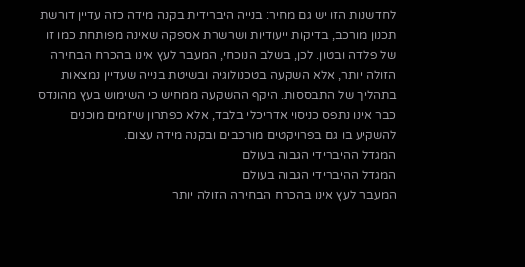לחדשנות הזו יש גם מחיר: בנייה היברידית בקנה מידה כזה עדיין דורשת תכנון מורכב, בדיקות ייעודיות ושרשרת אספקה שאינה מפותחת כמו זו של פלדה ובטון. לכן, בשלב הנוכחי, המעבר לעץ אינו בהכרח הבחירה הזולה יותר, אלא השקעה בטכנולוגיה ובשיטת בנייה שעדיין נמצאות בתהליך של התבססות. היקף ההשקעה ממחיש כי השימוש בעץ מהונדס כבר אינו נתפס כניסוי אדריכלי בלבד, אלא כפתרון שיזמים מוכנים להשקיע בו גם בפרויקטים מורכבים ובקנה מידה עצום.
המגדל ההיברידי הגבוה בעולם
המגדל ההיברידי הגבוה בעולם
המעבר לעץ אינו בהכרח הבחירה הזולה יותר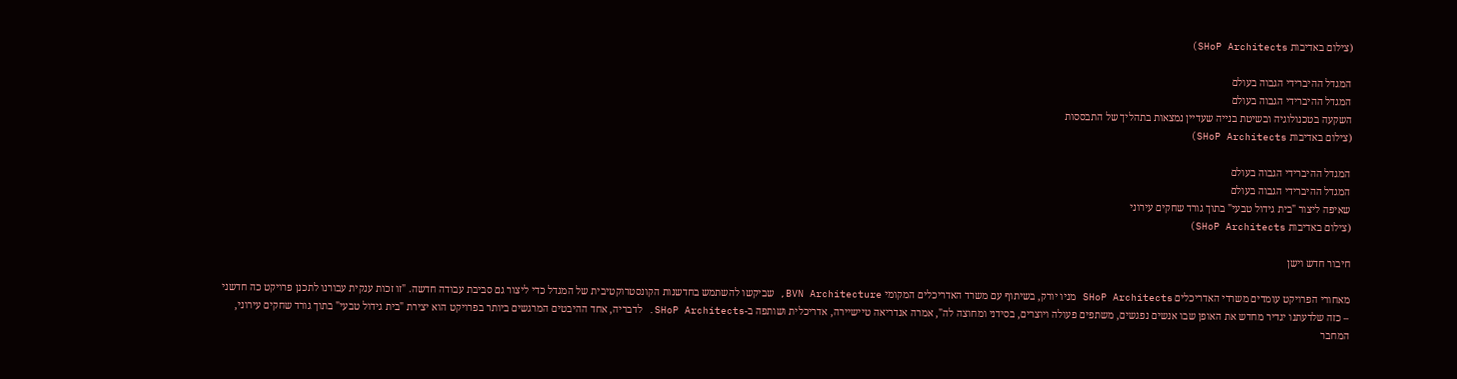(צילום באדיבות SHoP Architects)

המגדל ההיברידי הגבוה בעולם
המגדל ההיברידי הגבוה בעולם
השקעה בטכנולוגיה ובשיטת בנייה שעדיין נמצאות בתהליך של התבססות
(צילום באדיבות SHoP Architects)

המגדל ההיברידי הגבוה בעולם
המגדל ההיברידי הגבוה בעולם
שאיפה ליצור "בית גידול טבעי" בתוך גורד שחקים עירוני
(צילום באדיבות SHoP Architects)

חיבור חדש וישן

מאחורי הפרויקט עומדים משרדי האדריכלים SHoP Architects מניו יורק, בשיתוף עם משרד האדריכלים המקומי BVN Architecture, שביקשו להשתמש בחדשנות הקונסטרוקטיבית של המגדל כדי ליצור גם סביבת עבודה חדשה. "זו זכות ענקית עבורנו לתכנן פרויקט כה חדשני – כזה שלדעתנו יגדיר מחדש את האופן שבו אנשים נפגשים, משתפים פעולה ויוצרים, בסידני ומחוצה לה", אמרה אנדריאה טיישיירה, אדריכלית ושותפה ב-SHoP Architects. לדבריה, אחד ההיבטים המרגשים ביותר בפרויקט הוא יצירת "בית גידול טבעי" בתוך גורד שחקים עירוני, המחבר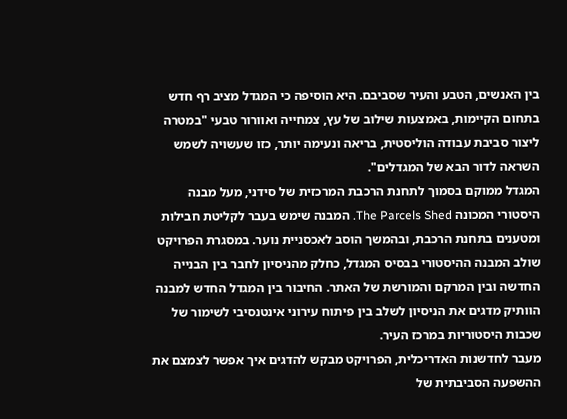בין האנשים, הטבע והעיר שסביבם. היא הוסיפה כי המגדל מציב רף חדש בתחום הקיימות, באמצעות שילוב של עץ, צמחייה ואוורור טבעי "במטרה ליצור סביבת עבודה הוליסטית, בריאה ונעימה יותר, כזו שעשויה לשמש השראה לדור הבא של המגדלים".
המגדל ממוקם בסמוך לתחנת הרכבת המרכזית של סידני, מעל מבנה היסטורי המכונה The Parcels Shed. המבנה שימש בעבר לקליטת חבילות ומטענים בתחנת הרכבת, ובהמשך הוסב לאכסניית נוער. במסגרת הפרויקט שולב המבנה ההיסטורי בבסיס המגדל, כחלק מהניסיון לחבר בין הבנייה החדשה ובין המרקם והמורשת של האתר. החיבור בין המגדל החדש למבנה הוותיק מדגים את הניסיון לשלב בין פיתוח עירוני אינטנסיבי לשימור של שכבות היסטוריות במרכז העיר.
מעבר לחדשנות האדריכלית, הפרויקט מבקש להדגים איך אפשר לצמצם את ההשפעה הסביבתית של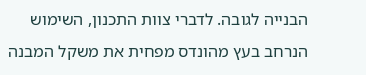הבנייה לגובה. לדברי צוות התכנון, השימוש הנרחב בעץ מהונדס מפחית את משקל המבנה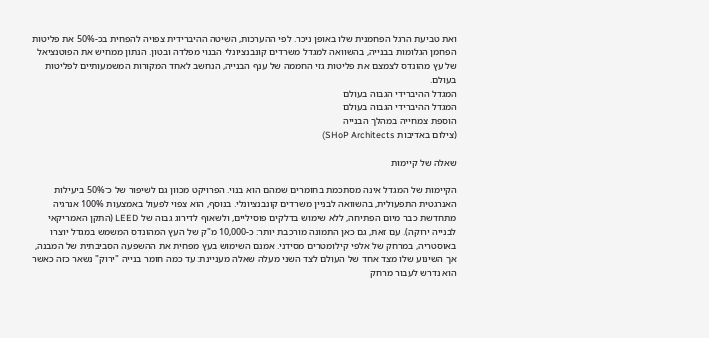ואת טביעת הרגל הפחמנית שלו באופן ניכר. לפי ההערכות, השיטה ההיברידית צפויה להפחית בכ-50% את פליטות הפחמן הגלומות בבנייה, בהשוואה למגדל משרדים קונבנציונלי הבנוי מפלדה ובטון. הנתון ממחיש את הפוטנציאל של עץ מהונדס לצמצם את פליטות גזי החממה של ענף הבנייה, הנחשב לאחד המקורות המשמעותיים לפליטות בעולם.
המגדל ההיברידי הגבוה בעולם
המגדל ההיברידי הגבוה בעולם
הוספת צמחייה במהלך הבנייה
(צילום באדיבות SHoP Architects)

שאלה של קיימוּת

הקיימות של המגדל אינה מסתכמת בחומרים שמהם הוא בנוי. הפרויקט מכוון גם לשיפור של כ־50% ביעילות האנרגטית התפעולית, בהשוואה לבניין משרדים קונבנציונלי. בנוסף, הוא צפוי לפעול באמצעות 100% אנרגיה מתחדשת כבר מיום הפתיחה, ללא שימוש בדלקים פוסיליים, ולשאוף לדירוג גבוה של LEED (התקן האמריקאי לבנייה ירוקה). עם זאת, גם כאן התמונה מורכבת יותר: כ-10,000 מ"ק של העץ המהונדס המשמש במגדל יוצרו באוסטריה, במרחק של אלפי קילומטרים מסידני. אמנם השימוש בעץ מפחית את ההשפעה הסביבתית של המבנה, אך השינוע שלו מצד אחד של העולם לצד השני מעלה שאלה מעניינת: עד כמה חומר בנייה "ירוק" נשאר כזה כאשר הוא נדרש לעבור מרחק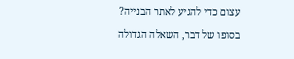עצום כדי להגיע לאתר הבנייה?
בסופו של דבר, השאלה הגדולה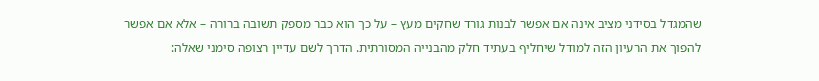שהמגדל בסידני מציב אינה אם אפשר לבנות גורד שחקים מעץ – על כך הוא כבר מספק תשובה ברורה – אלא אם אפשר להפוך את הרעיון הזה למודל שיחליף בעתיד חלק מהבנייה המסורתית. הדרך לשם עדיין רצופה סימני שאלה: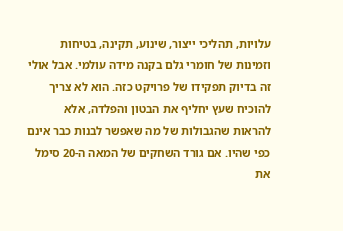עלויות, תהליכי ייצור, שינוע, תקינה, בטיחות וזמינות של חומרי גלם בקנה מידה עולמי. אבל אולי זה בדיוק תפקידו של פרויקט כזה. הוא לא צריך להוכיח שעץ יחליף את הבטון והפלדה, אלא להראות שהגבולות של מה שאפשר לבנות כבר אינם כפי שהיו. אם גורד השחקים של המאה ה-20 סימל את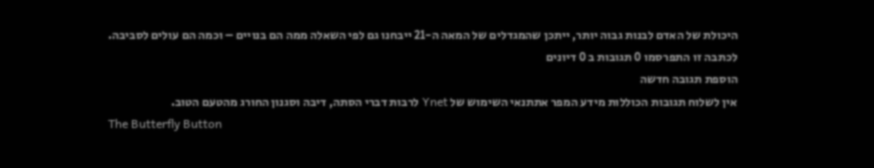היכולת של האדם לבנות גבוה יותר, ייתכן שהמגדלים של המאה ה-21 ייבחנו גם לפי השאלה ממה הם בנויים – וכמה הם עולים לסביבה.
לכתבה זו התפרסמו 0 תגובות ב 0 דיונים
הוספת תגובה חדשה
אין לשלוח תגובות הכוללות מידע המפר אתתנאי השימוש של Ynet לרבות דברי הסתה, דיבה וסגנון החורג מהטעם הטוב.
The Butterfly Button